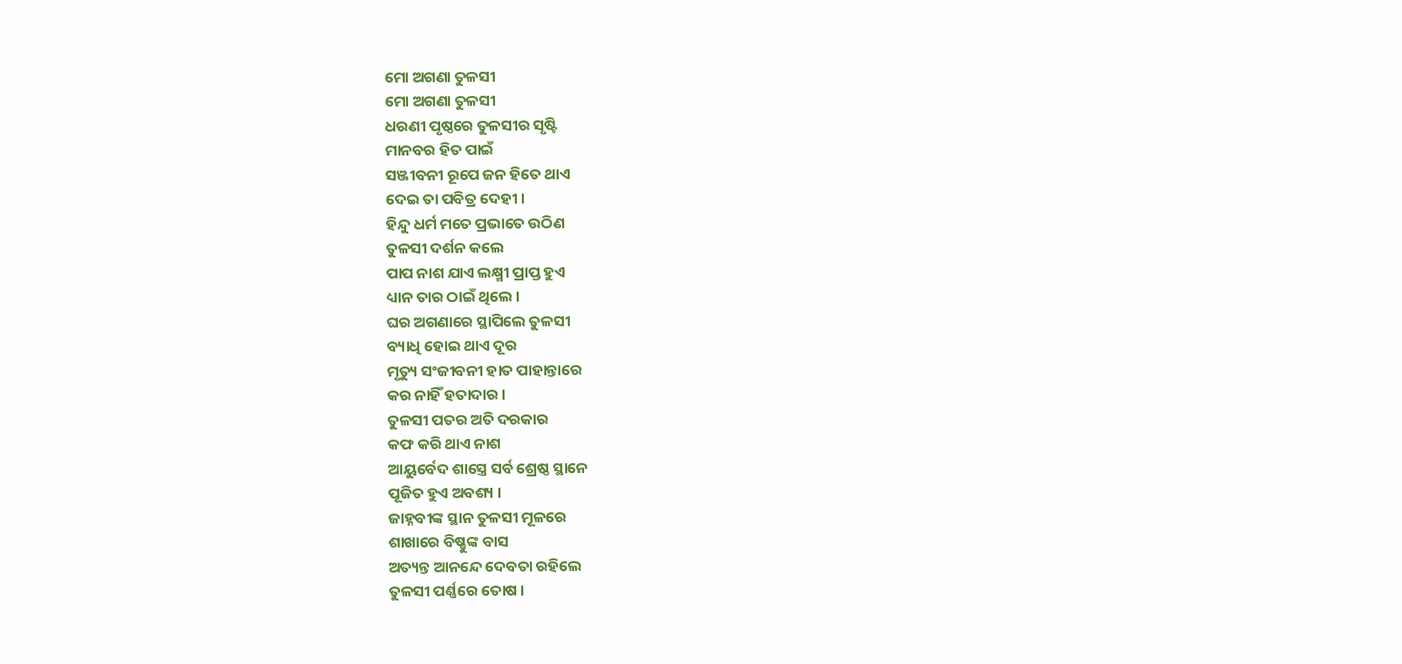ମୋ ଅଗଣା ତୁଳସୀ
ମୋ ଅଗଣା ତୁଳସୀ
ଧରଣୀ ପୃଷ୍ଠରେ ତୁଳସୀର ସୃଷ୍ଟି
ମାନବର ହିତ ପାଇଁ
ସଞ୍ଜୀବନୀ ରୂପେ ଜନ ହିତେ ଥାଏ
ଦେଇ ତା ପବିତ୍ର ଦେହୀ ।
ହିନ୍ଦୁ ଧର୍ମ ମତେ ପ୍ରଭାତେ ଉଠିଣ
ତୁଳସୀ ଦର୍ଶନ କଲେ
ପାପ ନାଶ ଯାଏ ଲକ୍ଷ୍ମୀ ପ୍ରାପ୍ତ ହୁଏ
ଧ୍ୟାନ ତାର ଠାଇଁ ଥିଲେ ।
ଘର ଅଗଣାରେ ସ୍ଥାପିଲେ ତୁଳସୀ
ବ୍ୟାଧି ହୋଇ ଥାଏ ଦୂର
ମୃତ୍ୟୁ ସଂଜୀବନୀ ହାତ ପାହାନ୍ତାରେ
କର ନାହିଁ ହତାଦାର ।
ତୁଳସୀ ପତର ଅତି ଦରକାର
କଫ କରି ଥାଏ ନାଶ
ଆୟୁର୍ବେଦ ଶାସ୍ତ୍ରେ ସର୍ବ ଶ୍ରେଷ୍ଠ ସ୍ଥାନେ
ପୂଜିତ ହୁଏ ଅବଶ୍ୟ ।
ଜାହ୍ନବୀଙ୍କ ସ୍ଥାନ ତୁଳସୀ ମୂଳରେ
ଶାଖାରେ ବିଷ୍ଣୁଙ୍କ ବାସ
ଅତ୍ୟନ୍ତ ଆନନ୍ଦେ ଦେବତା ରହିଲେ
ତୁଳସୀ ପର୍ଣ୍ଣରେ ତୋଷ ।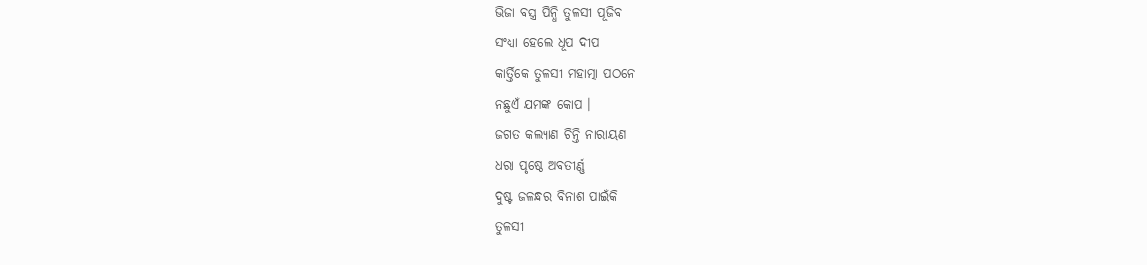ଭିଜା ବସ୍ତ୍ର ପିନ୍ଧି ତୁଳସୀ ପୂଜିବ
ସଂଧ୍ୟା ହେଲେ ଧୂପ ଦୀପ
କାର୍ତ୍ତିକେ ତୁଳସୀ ମହାତ୍ମା ପଠନେ
ନଛୁଏଁ ଯମଙ୍କ କୋପ ।
ଜଗତ କଲ୍ୟାଣ ଚିନ୍ତି ନାରାୟଣ
ଧରା ପୃଷ୍ଠେ ଅବତୀର୍ଣ୍ଣ
ଦୁଷ୍ଟ ଜଳନ୍ଧର ବିନାଶ ପାଇଁକି
ତୁଳସୀ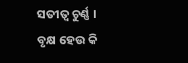ସତୀତ୍ଵ ଚୁର୍ଣ୍ଣ ।
ବୃକ୍ଷ ହେଉ କି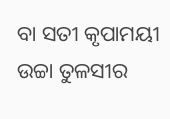ବା ସତୀ କୃପାମୟୀ
ଉଚ୍ଚା ତୁଳସୀର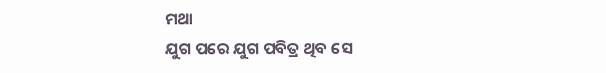ମଥା
ଯୁଗ ପରେ ଯୁଗ ପବିତ୍ର ଥିବ ସେ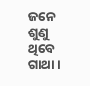ଜନେ ଶୁଣୁ ଥିବେ ଗାଥା ।